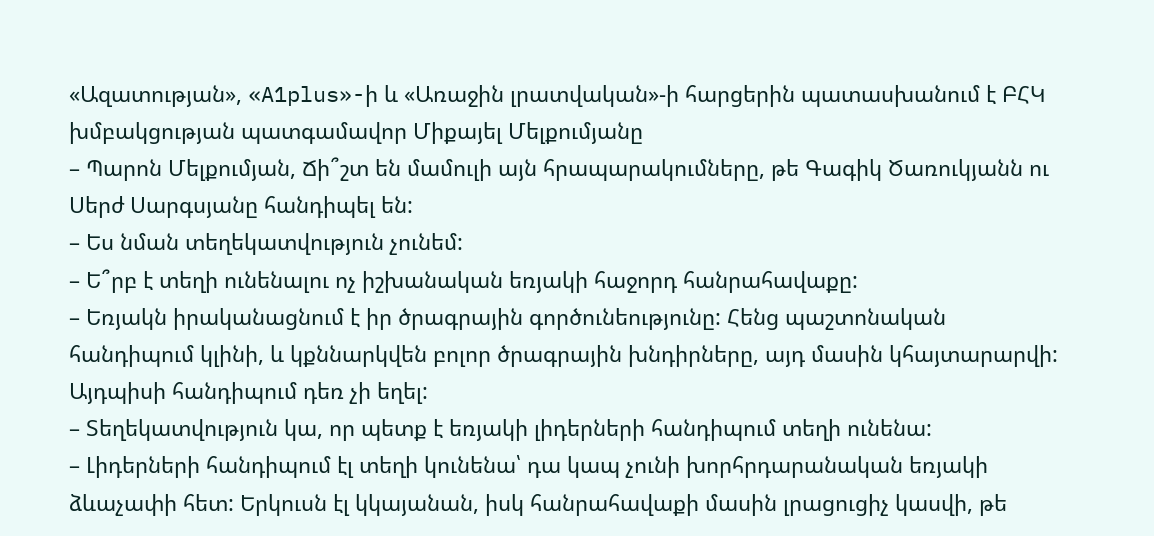«Ազատության», «A1plus»-ի և «Առաջին լրատվական»-ի հարցերին պատասխանում է ԲՀԿ խմբակցության պատգամավոր Միքայել Մելքումյանը
– Պարոն Մելքումյան, Ճի՞շտ են մամուլի այն հրապարակումները, թե Գագիկ Ծառուկյանն ու Սերժ Սարգսյանը հանդիպել են:
– Ես նման տեղեկատվություն չունեմ:
– Ե՞րբ է տեղի ունենալու ոչ իշխանական եռյակի հաջորդ հանրահավաքը:
– Եռյակն իրականացնում է իր ծրագրային գործունեությունը: Հենց պաշտոնական հանդիպում կլինի, և կքննարկվեն բոլոր ծրագրային խնդիրները, այդ մասին կհայտարարվի: Այդպիսի հանդիպում դեռ չի եղել:
– Տեղեկատվություն կա, որ պետք է եռյակի լիդերների հանդիպում տեղի ունենա:
– Լիդերների հանդիպում էլ տեղի կունենա՝ դա կապ չունի խորհրդարանական եռյակի ձևաչափի հետ: Երկուսն էլ կկայանան, իսկ հանրահավաքի մասին լրացուցիչ կասվի, թե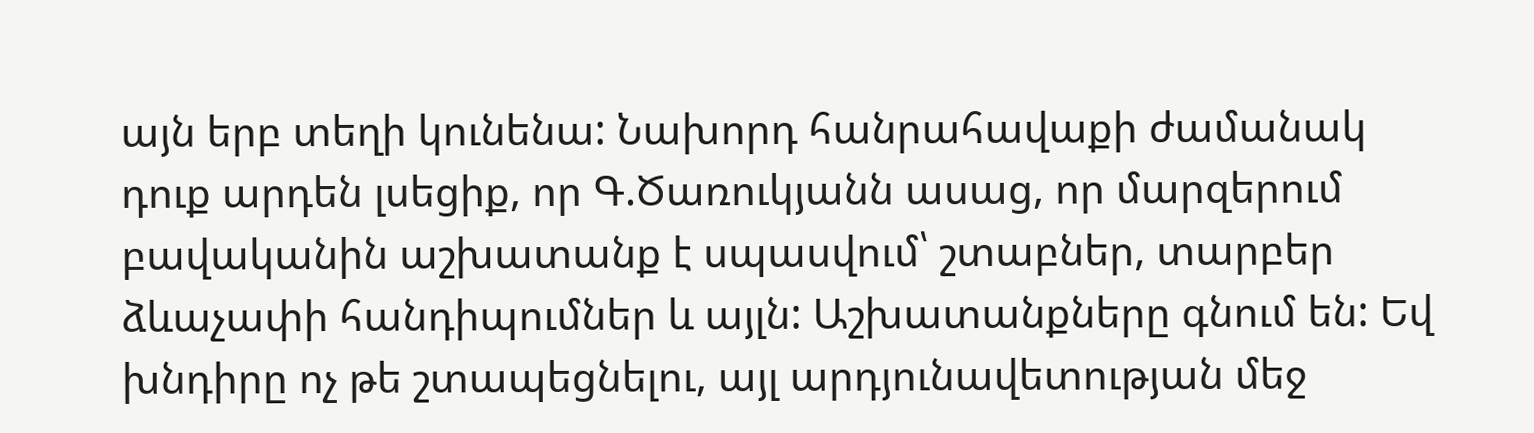այն երբ տեղի կունենա: Նախորդ հանրահավաքի ժամանակ դուք արդեն լսեցիք, որ Գ.Ծառուկյանն ասաց, որ մարզերում բավականին աշխատանք է սպասվում՝ շտաբներ, տարբեր ձևաչափի հանդիպումներ և այլն: Աշխատանքները գնում են: Եվ խնդիրը ոչ թե շտապեցնելու, այլ արդյունավետության մեջ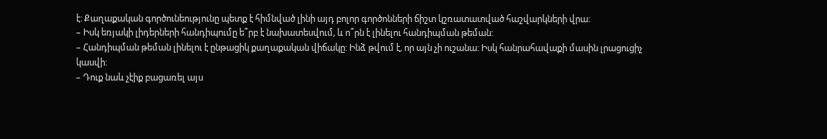է: Քաղաքական գործունեությունը պետք է հիմնված լինի այդ բոլոր գործոնների ճիշտ կշռատատված հաշվարկների վրա:
– Իսկ եռյակի լիդերների հանդիպումը ե՞րբ է նախատեսվում, և ո՞րն է լինելու հանդիպման թեման:
– Հանդիպման թեման լինելու է ընթացիկ քաղաքական վիճակը: Ինձ թվում է, որ այն չի ուշանա: Իսկ հանրահավաքի մասին լրացուցիչ կասվի:
– Դուք նաև չէիք բացառել այս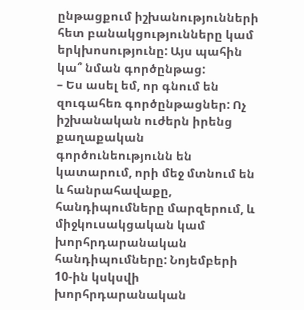ընթացքում իշխանությունների հետ բանակցությունները կամ երկխոսությունը: Այս պահին կա՞ նման գործընթաց:
– Ես ասել եմ, որ գնում են զուգահեռ գործընթացներ: Ոչ իշխանական ուժերն իրենց քաղաքական գործունեությունն են կատարում, որի մեջ մտնում են և հանրահավաքը, հանդիպումները մարզերում, և միջկուսակցական կամ խորհրդարանական հանդիպումները: Նոյեմբերի 10-ին կսկսվի խորհրդարանական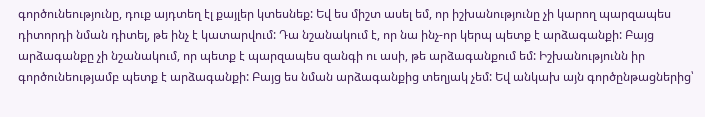գործունեությունը, դուք այդտեղ էլ քայլեր կտեսնեք: Եվ ես միշտ ասել եմ, որ իշխանությունը չի կարող պարզապես դիտորդի նման դիտել, թե ինչ է կատարվում: Դա նշանակում է, որ նա ինչ-որ կերպ պետք է արձագանքի: Բայց արձագանքը չի նշանակում, որ պետք է պարզապես զանգի ու ասի, թե արձագանքում եմ: Իշխանությունն իր գործունեությամբ պետք է արձագանքի: Բայց ես նման արձագանքից տեղյակ չեմ: Եվ անկախ այն գործընթացներից՝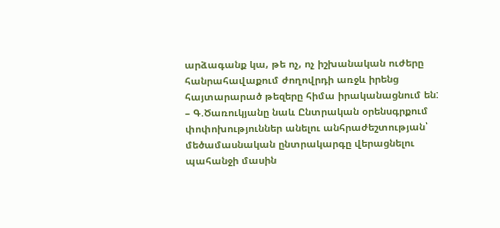արձագանք կա, թե ոչ, ոչ իշխանական ուժերը հանրահավաքում ժողովրդի առջև իրենց հայտարարած թեզերը հիմա իրականացնում են:
– Գ.Ծառուկյանը նաև Ընտրական օրենսգրքում փոփոխություններ անելու անհրաժեշտության՝ մեծամասնական ընտրակարգը վերացնելու պահանջի մասին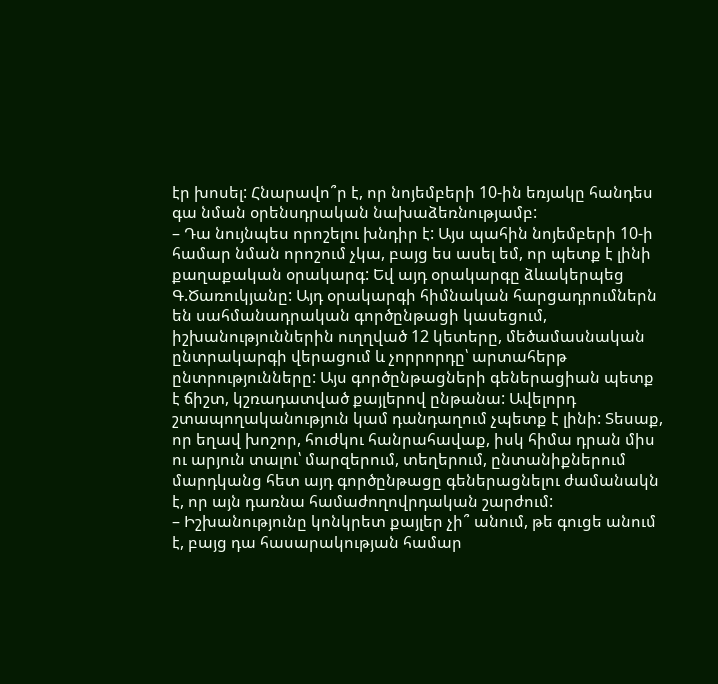էր խոսել: Հնարավո՞ր է, որ նոյեմբերի 10-ին եռյակը հանդես գա նման օրենսդրական նախաձեռնությամբ:
– Դա նույնպես որոշելու խնդիր է: Այս պահին նոյեմբերի 10-ի համար նման որոշում չկա, բայց ես ասել եմ, որ պետք է լինի քաղաքական օրակարգ: Եվ այդ օրակարգը ձևակերպեց Գ.Ծառուկյանը: Այդ օրակարգի հիմնական հարցադրումներն են սահմանադրական գործընթացի կասեցում, իշխանություններին ուղղված 12 կետերը, մեծամասնական ընտրակարգի վերացում և չորրորդը՝ արտահերթ ընտրությունները: Այս գործընթացների գեներացիան պետք է ճիշտ, կշռադատված քայլերով ընթանա: Ավելորդ շտապողականություն կամ դանդաղում չպետք է լինի: Տեսաք, որ եղավ խոշոր, հուժկու հանրահավաք, իսկ հիմա դրան միս ու արյուն տալու՝ մարզերում, տեղերում, ընտանիքներում մարդկանց հետ այդ գործընթացը գեներացնելու ժամանակն է, որ այն դառնա համաժողովրդական շարժում:
– Իշխանությունը կոնկրետ քայլեր չի՞ անում, թե գուցե անում է, բայց դա հասարակության համար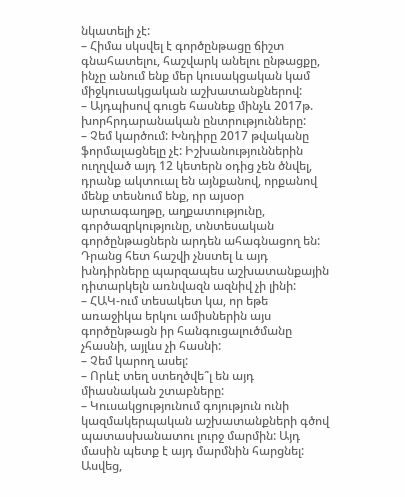նկատելի չէ:
– Հիմա սկսվել է գործընթացը ճիշտ գնահատելու, հաշվարկ անելու ընթացքը, ինչը անում ենք մեր կուսակցական կամ միջկուսակցական աշխատանքներով:
– Այդպիսով գուցե հասնեք մինչև 2017թ. խորհրդարանական ընտրությունները:
– Չեմ կարծում: Խնդիրը 2017 թվականը ֆորմալացնելը չէ: Իշխանություններին ուղղված այդ 12 կետերն օդից չեն ծնվել, դրանք ակտուալ են այնքանով, որքանով մենք տեսնում ենք, որ այսօր արտագաղթը, աղքատությունը, գործազրկությունը, տնտեսական գործընթացներն արդեն ահագնացող են: Դրանց հետ հաշվի չնստել և այդ խնդիրները պարզապես աշխատանքային դիտարկելն առնվազն ազնիվ չի լինի:
– ՀԱԿ-ում տեսակետ կա, որ եթե առաջիկա երկու ամիսներին այս գործընթացն իր հանգուցալուծմանը չհասնի, այլևս չի հասնի:
– Չեմ կարող ասել:
– Որևէ տեղ ստեղծվե՞լ են այդ միասնական շտաբները:
– Կուսակցությունում գոյություն ունի կազմակերպական աշխատանքների գծով պատասխանատու լուրջ մարմին: Այդ մասին պետք է այդ մարմնին հարցնել: Ասվեց,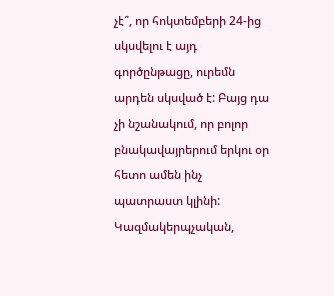չէ՞, որ հոկտեմբերի 24-ից սկսվելու է այդ գործընթացը, ուրեմն արդեն սկսված է: Բայց դա չի նշանակում, որ բոլոր բնակավայրերում երկու օր հետո ամեն ինչ պատրաստ կլինի: Կազմակերպչական,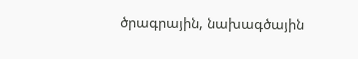ծրագրային, նախագծային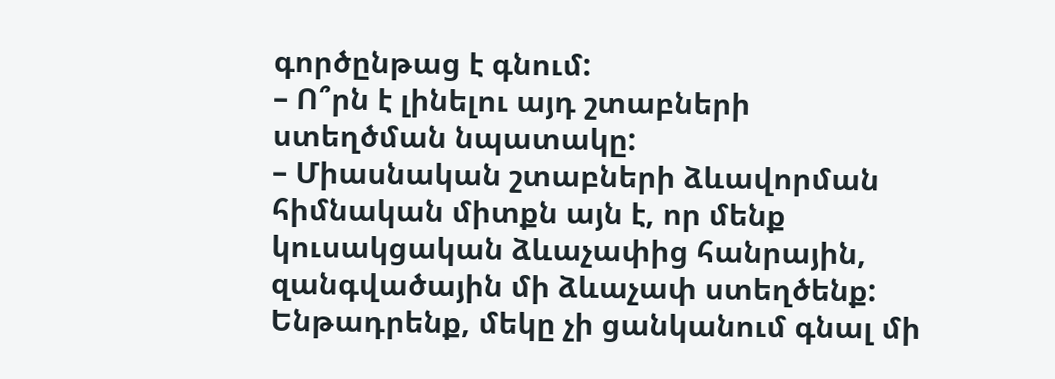գործընթաց է գնում:
– Ո՞րն է լինելու այդ շտաբների ստեղծման նպատակը:
– Միասնական շտաբների ձևավորման հիմնական միտքն այն է, որ մենք կուսակցական ձևաչափից հանրային, զանգվածային մի ձևաչափ ստեղծենք: Ենթադրենք, մեկը չի ցանկանում գնալ մի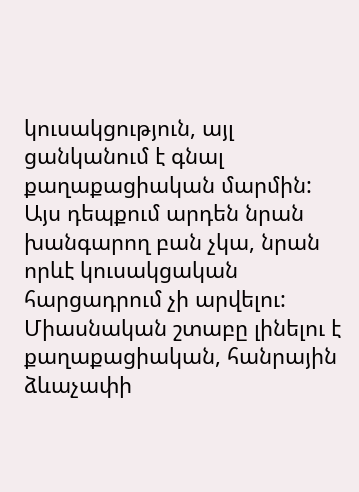կուսակցություն, այլ ցանկանում է գնալ քաղաքացիական մարմին: Այս դեպքում արդեն նրան խանգարող բան չկա, նրան որևէ կուսակցական հարցադրում չի արվելու: Միասնական շտաբը լինելու է քաղաքացիական, հանրային ձևաչափի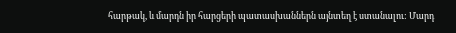հարթակ, և մարդն իր հարցերի պատասխաններն այնտեղ է ստանալու: Մարդ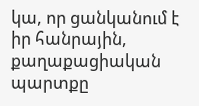կա, որ ցանկանում է իր հանրային, քաղաքացիական պարտքը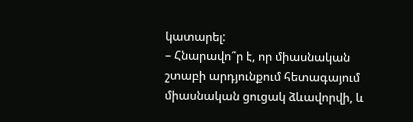կատարել:
– Հնարավո՞ր է, որ միասնական շտաբի արդյունքում հետագայում միասնական ցուցակ ձևավորվի, և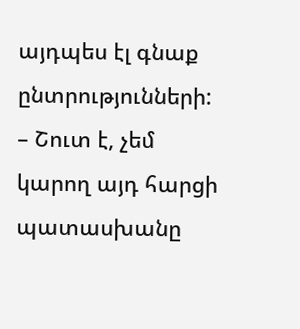այդպես էլ գնաք ընտրությունների:
– Շուտ է, չեմ կարող այդ հարցի պատասխանը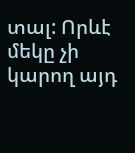տալ: Որևէ մեկը չի կարող այդ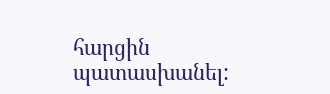հարցին պատասխանել: